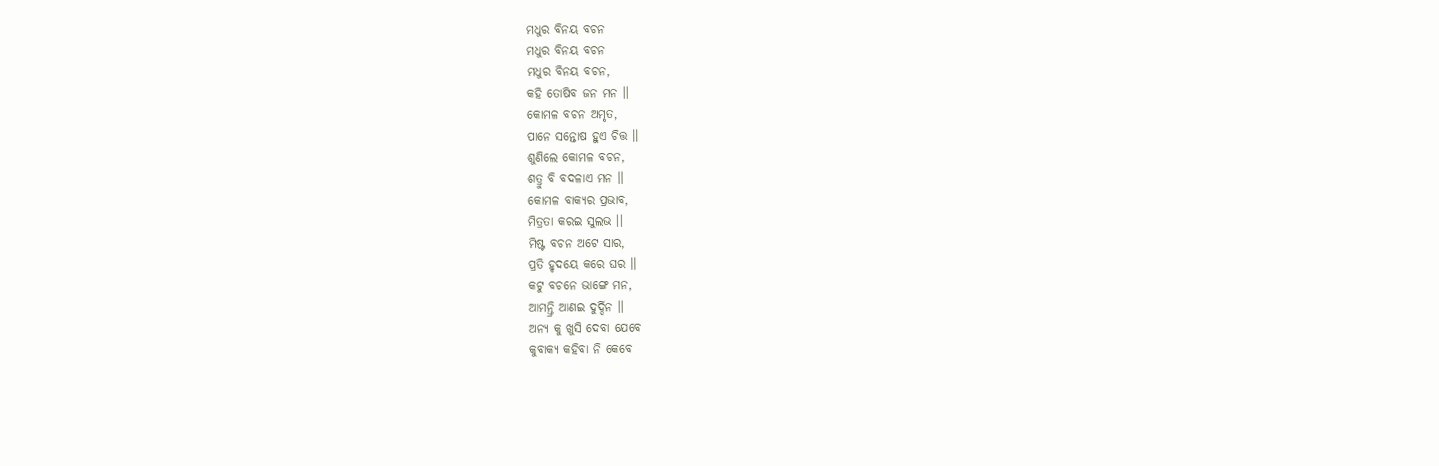ମଧୁର ବିନୟ ବଚନ
ମଧୁର ବିନୟ ବଚନ
ମଧୁର ବିନୟ ବଚନ,
କହି ତୋଷିବ ଜନ ମନ ।।
କୋମଳ ବଚନ ଅମୃତ,
ପାନେ ସନ୍ତୋଷ ହୁଏ ଚିତ୍ତ ।।
ଶୁଣିଲେ କୋମଳ ବଚନ,
ଶତ୍ରୁ ବି ବଦଳାଏ ମନ ।।
କୋମଳ ବାକ୍ୟର ପ୍ରଭାବ,
ମିତ୍ରତା କରଇ ସୁଲଭ ।।
ମିଷ୍ଟ ବଚନ ଅଟେ ସାର,
ପ୍ରତି ହୃଦୟେ କରେ ଘର ।।
କଟୁ ବଚନେ ଭାଙ୍ଗେ ମନ,
ଆମନ୍ତ୍ରି ଆଣଇ ଦୁର୍ଦ୍ଦିନ ।।
ଅନ୍ୟ କୁ ଖୁସି ଦେବା ଯେବେ
କୁବାକ୍ଯ କହିବା ନି କେବେ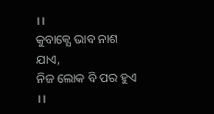।।
କୁବାକ୍ଯେ ଭାବ ନାଶ ଯାଏ,
ନିଜ ଲୋକ ବି ପର ହୁଏ ।।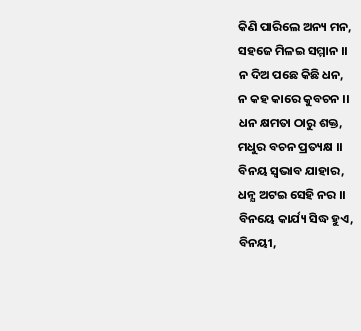କିଣି ପାରିଲେ ଅନ୍ୟ ମନ,
ସହଜେ ମିଳଇ ସମ୍ମାନ ।।
ନ ଦିଅ ପଛେ କିଛି ଧନ,
ନ କହ କାରେ କୁବଚନ ।।
ଧନ କ୍ଷମତା ଠାରୁ ଶକ୍ତ,
ମଧୁର ବଚନ ପ୍ରତ୍ୟକ୍ଷ ।।
ବିନୟ ସ୍ବଭାବ ଯାହାର,
ଧନ୍ଯ ଅଟଇ ସେହି ନର ।।
ବିନୟେ କାର୍ଯ୍ୟ ସିଦ୍ଧ ହୁଏ,
ବିନୟୀ,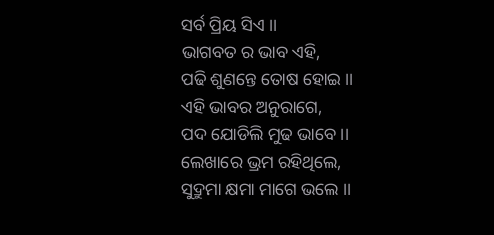ସର୍ବ ପ୍ରିୟ ସିଏ ।।
ଭାଗବତ ର ଭାବ ଏହି,
ପଢି ଶୁଣନ୍ତେ ତୋଷ ହୋଇ ।।
ଏହି ଭାବର ଅନୁରାଗେ,
ପଦ ଯୋଡିଲି ମୁଢ ଭାବେ ।।
ଲେଖାରେ ଭ୍ରମ ରହିଥିଲେ,
ସୁଦ୍ରୁମା କ୍ଷମା ମାଗେ ଭଲେ ।।